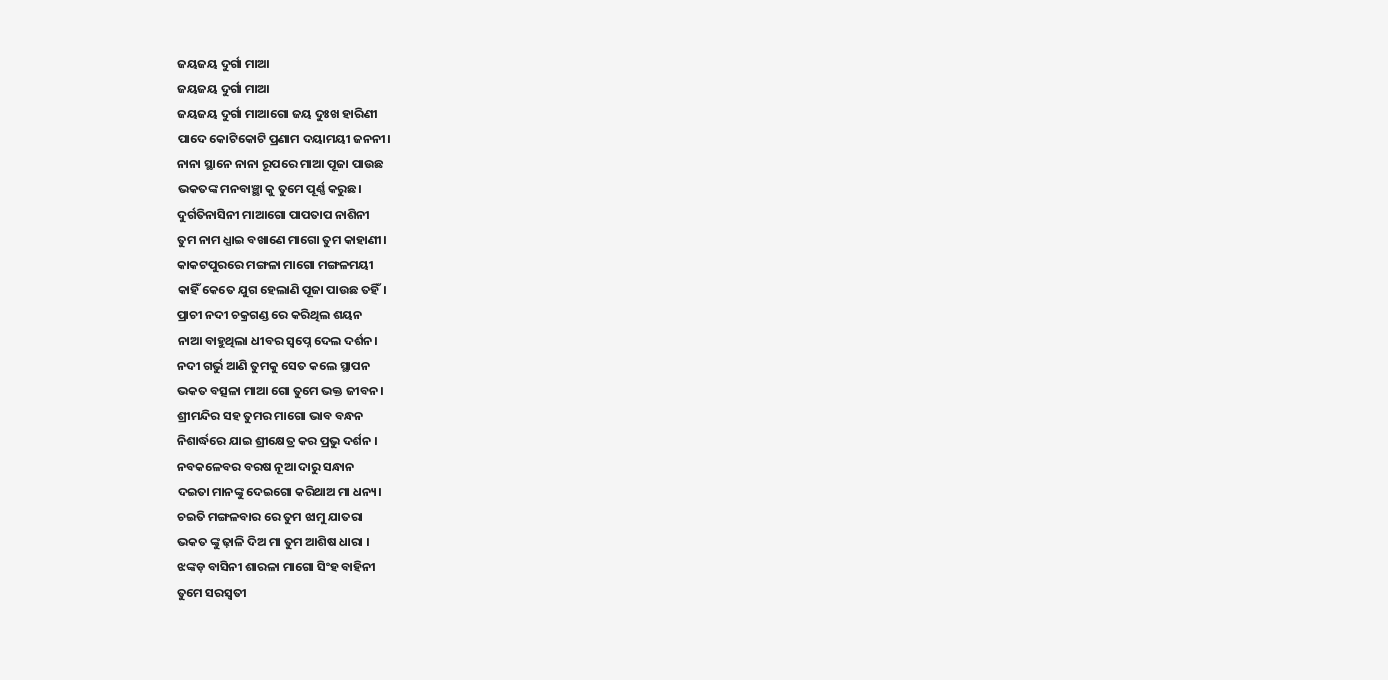ଜୟଜୟ ଦୁର୍ଗା ମାଆ
ଜୟଜୟ ଦୁର୍ଗା ମାଆ
ଜୟଜୟ ଦୁର୍ଗା ମାଆଗୋ ଜୟ ଦୁଃଖ ହାରିଣୀ
ପାଦେ କୋଟିକୋଟି ପ୍ରଣାମ ଦୟାମୟୀ ଜନନୀ।
ନାନା ସ୍ଥାନେ ନାନା ରୂପରେ ମାଆ ପୂଜା ପାଉଛ
ଭକତଙ୍କ ମନବାଞ୍ଛା କୁ ତୁମେ ପୂର୍ଣ୍ଣ କରୁଛ।
ଦୁର୍ଗତିନାସିନୀ ମାଆଗୋ ପାପତାପ ନାଶିନୀ
ତୁମ ନାମ ଧ୍ଯାଇ ବଖାଣେ ମାଗୋ ତୁମ କାହାଣୀ।
କାକଟପୁରରେ ମଙ୍ଗଳା ମାଗୋ ମଙ୍ଗଳମୟୀ
କାହିଁ କେତେ ଯୁଗ ହେଲାଣି ପୂଜା ପାଉଛ ତହିଁ।
ପ୍ରାଚୀ ନଦୀ ଚକ୍ରଗଣ୍ଡ ରେ କରିଥିଲ ଶୟନ
ନାଆ ବାହୁଥିଲା ଧୀବର ସ୍ବପ୍ନେ ଦେଲ ଦର୍ଶନ।
ନଦୀ ଗର୍ଭୁ ଆଣି ତୁମକୁ ସେତ କଲେ ସ୍ଥାପନ
ଭକତ ବତ୍ସଳା ମାଆ ଗୋ ତୁମେ ଭକ୍ତ ଜୀବନ।
ଶ୍ରୀମନ୍ଦିର ସହ ତୁମର ମାଗୋ ଭାବ ବନ୍ଧନ
ନିଶାର୍ଦ୍ଧରେ ଯାଇ ଶ୍ରୀକ୍ଷେତ୍ର କର ପ୍ରଭୁ ଦର୍ଶନ ।
ନବକଳେବର ବରଷ ନୂଆ ଦାରୁ ସନ୍ଧାନ
ଦଇତା ମାନଙ୍କୁ ଦେଇଗୋ କରିଥାଅ ମା ଧନ୍ୟ।
ଚଇତି ମଙ୍ଗଳବାର ରେ ତୁମ ଝାମୁ ଯାତରା
ଭକତ ଙ୍କୁ ଢ଼ାଳି ଦିଅ ମା ତୁମ ଆଶିଷ ଧାରା ।
ଝଙ୍କଡ଼ ବାସିନୀ ଶାରଳା ମାଗୋ ସିଂହ ବାହିନୀ
ତୁମେ ସରସ୍ଵତୀ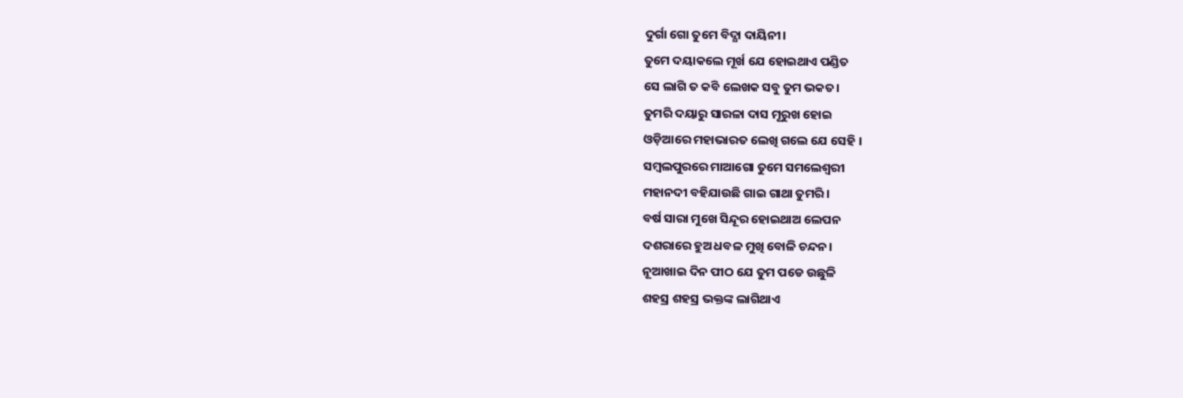ଦୁର୍ଗା ଗୋ ତୁମେ ବିଦ୍ଯା ଦାୟିନୀ।
ତୁମେ ଦୟାକଲେ ମୂର୍ଖ ଯେ ହୋଇଥାଏ ପଣ୍ଡିତ
ସେ ଲାଗି ତ କବି ଲେଖକ ସବୁ ତୁମ ଭକତ।
ତୁମରି ଦୟାରୁ ସାରଳା ଦାସ ମୂରୁଖ ହୋଇ
ଓଡ଼ିଆରେ ମହାଭାରତ ଲେଖି ଗଲେ ଯେ ସେହି ।
ସମ୍ବଲପୁରରେ ମାଆଗୋ ତୁମେ ସମଲେଶ୍ଵରୀ
ମହାନଦୀ ବହିଯାଉଛି ଗାଇ ଗାଥା ତୁମରି ।
ବର୍ଷ ସାରା ମୁଖେ ସିନ୍ଦୂର ହୋଇଥାଅ ଲେପନ
ଦଶରାରେ ହୁଅ ଧବଳ ମୁଖି ବୋଳି ଚନ୍ଦନ।
ନୂଆଖାଇ ଦିନ ପୀଠ ଯେ ତୁମ ପଡେ ଉଛୁଳି
ଶହସ୍ର ଶହସ୍ର ଭକ୍ତଙ୍କ ଲାଗିଥାଏ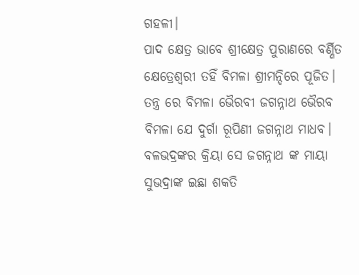ଗହଳୀ।
ପାଦ କ୍ଷେତ୍ର ଭାବେ ଶ୍ରୀକ୍ଷେତ୍ର ପୁରାଣରେ ବର୍ଣ୍ଣିତ
କ୍ଷେତ୍ରେଶ୍ବରୀ ତହିଁ ବିମଳା ଶ୍ରୀମନ୍ଦିରେ ପୂଜିତ।
ତନ୍ତ୍ର ରେ ବିମଳା ଭୈରବୀ ଜଗନ୍ନାଥ ଭୈରବ
ବିମଳା ଯେ ଦୁର୍ଗା ରୂପିଣୀ ଜଗନ୍ନାଥ ମାଧବ।
ବଳଭଦ୍ରଙ୍କର କ୍ରିୟା ସେ ଜଗନ୍ନାଥ ଙ୍କ ମାୟା
ସୁଭଦ୍ରାଙ୍କ ଇଛା ଶକତି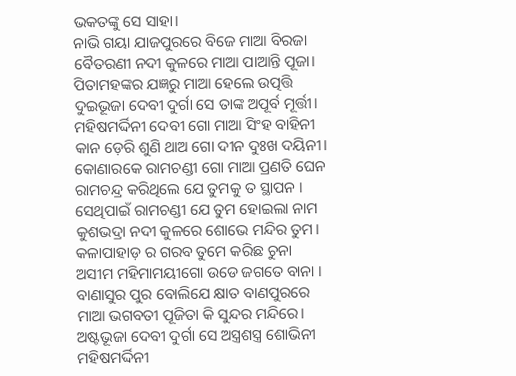ଭକତଙ୍କୁ ସେ ସାହା।
ନାଭି ଗୟା ଯାଜପୁରରେ ବିଜେ ମାଆ ବିରଜା
ବୈତରଣୀ ନଦୀ କୁଳରେ ମାଆ ପାଆନ୍ତି ପୂଜା।
ପିତାମହଙ୍କର ଯଜ୍ଞରୁ ମାଆ ହେଲେ ଉତ୍ପତ୍ତି
ଦୁଇଭୂଜା ଦେବୀ ଦୁର୍ଗା ସେ ତାଙ୍କ ଅପୂର୍ବ ମୂର୍ତ୍ତୀ।
ମହିଷମର୍ଦ୍ଦିନୀ ଦେବୀ ଗୋ ମାଆ ସିଂହ ବାହିନୀ
କାନ ଡ଼େରି ଶୁଣି ଥାଅ ଗୋ ଦୀନ ଦୁଃଖ ଦୟିନୀ।
କୋଣାରକେ ରାମଚଣ୍ଡୀ ଗୋ ମାଆ ପ୍ରଣତି ଘେନ
ରାମଚନ୍ଦ୍ର କରିଥିଲେ ଯେ ତୁମକୁ ତ ସ୍ଥାପନ ।
ସେଥିପାଇଁ ରାମଚଣ୍ଡୀ ଯେ ତୁମ ହୋଇଲା ନାମ
କୁଶଭଦ୍ରା ନଦୀ କୁଳରେ ଶୋଭେ ମନ୍ଦିର ତୁମ।
କଳାପାହାଡ଼ ର ଗରବ ତୁମେ କରିଛ ଚୁନା
ଅସୀମ ମହିମାମୟୀଗୋ ଉଡେ ଜଗତେ ବାନା ।
ବାଣାସୁର ପୁର ବୋଲିଯେ କ୍ଷାତ ବାଣପୁରରେ
ମାଆ ଭଗବତୀ ପୂଜିତା କି ସୁନ୍ଦର ମନ୍ଦିରେ।
ଅଷ୍ଟଭୂଜା ଦେବୀ ଦୁର୍ଗା ସେ ଅସ୍ତ୍ରଶସ୍ତ୍ର ଶୋଭିନୀ
ମହିଷମର୍ଦ୍ଦିନୀ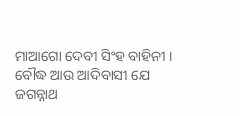ମାଆଗୋ ଦେବୀ ସିଂହ ବାହିନୀ ।
ବୌଦ୍ଧ ଆଉ ଆଦିବାସୀ ଯେ ଜଗନ୍ନାଥ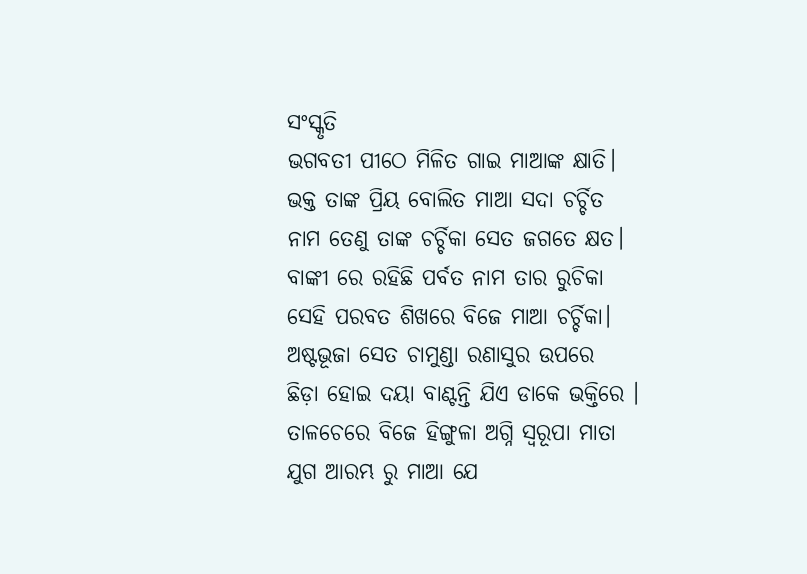ସଂସ୍କୃତି
ଭଗବତୀ ପୀଠେ ମିଳିତ ଗାଇ ମାଆଙ୍କ କ୍ଷାତି।
ଭକ୍ତ ତାଙ୍କ ପ୍ରିୟ ବୋଲିତ ମାଆ ସଦା ଚର୍ଚ୍ଚିତ
ନାମ ତେଣୁ ତାଙ୍କ ଚର୍ଚ୍ଚିକା ସେତ ଜଗତେ କ୍ଷତ।
ବାଙ୍କୀ ରେ ରହିଛି ପର୍ବତ ନାମ ତାର ରୁଚିକା
ସେହି ପରବତ ଶିଖରେ ବିଜେ ମାଆ ଚର୍ଚ୍ଚିକା।
ଅଷ୍ଟଭୂଜା ସେତ ଚାମୁଣ୍ଡା ରଣାସୁର ଉପରେ
ଛିଡ଼ା ହୋଇ ଦୟା ବାଣ୍ଟନ୍ତି ଯିଏ ଡାକେ ଭକ୍ତିରେ ।
ତାଳଚେରେ ବିଜେ ହିଙ୍ଗୁଳା ଅଗ୍ନି ସ୍ବରୂପା ମାତା
ଯୁଗ ଆରମ୍ଭ ରୁ ମାଆ ଯେ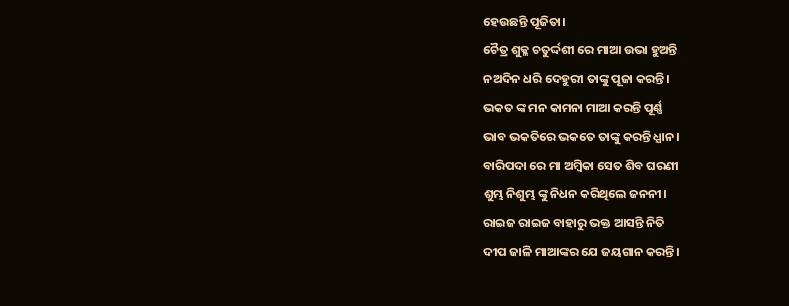ହେଉଛନ୍ତି ପୂଜିତା।
ଚୈତ୍ର ଶୁକ୍ଳ ଚତୁର୍ଦ୍ଦଶୀ ରେ ମାଆ ଉଭା ହୁଅନ୍ତି
ନଅଦିନ ଧରି ଦେହୁରୀ ତାଙ୍କୁ ପୂଜା କରନ୍ତି।
ଭକତ ଙ୍କ ମନ କାମନା ମାଆ କରନ୍ତି ପୂର୍ଣ୍ଣ
ଭାବ ଭକତିରେ ଭକତେ ତାଙ୍କୁ କରନ୍ତି ଧ୍ଯାନ।
ବାରିପଦା ରେ ମା ଅମ୍ବିକା ସେତ ଶିବ ଘରଣୀ
ଶୁମ୍ଭ ନିଶୁମ୍ଭ ଙ୍କୁ ନିଧନ କରିଥିଲେ ଜନନୀ।
ରାଇଜ ରାଇଜ ବାହାରୁ ଭକ୍ତ ଆସନ୍ତି ନିତି
ଦୀପ ଜାଳି ମାଆଙ୍କର ଯେ ଜୟଗାନ କରନ୍ତି।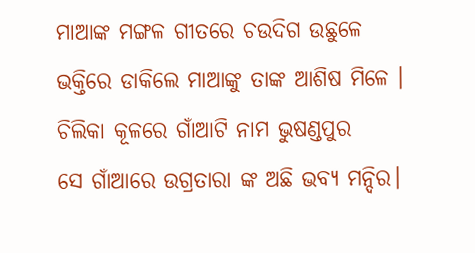ମାଆଙ୍କ ମଙ୍ଗଳ ଗୀତରେ ଚଉଦିଗ ଉଛୁଳେ
ଭକ୍ତିରେ ଡାକିଲେ ମାଆଙ୍କୁ ତାଙ୍କ ଆଶିଷ ମିଳେ ।
ଚିଲିକା କୂଳରେ ଗାଁଆଟି ନାମ ଭୁଷଣ୍ଡପୁର
ସେ ଗାଁଆରେ ଉଗ୍ରତାରା ଙ୍କ ଅଛି ଭବ୍ୟ ମନ୍ଦିର।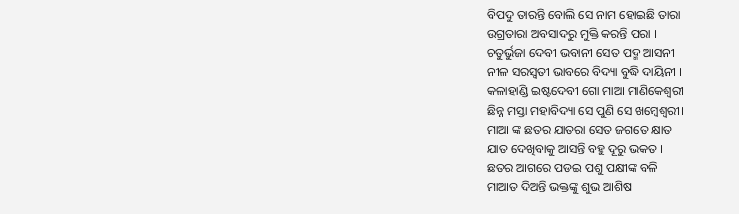ବିପଦୁ ତାରନ୍ତି ବୋଲି ସେ ନାମ ହୋଇଛି ତାରା
ଉଗ୍ରତାରା ଅବସାଦରୁ ମୁକ୍ତି କରନ୍ତି ପରା ।
ଚତୁର୍ଭୁଜା ଦେବୀ ଭବାନୀ ସେତ ପଦ୍ମ ଆସନୀ
ନୀଳ ସରସ୍ଵତୀ ଭାବରେ ବିଦ୍ୟା ବୁଦ୍ଧି ଦାୟିନୀ ।
କଳାହାଣ୍ଡି ଇଷ୍ଟଦେବୀ ଗୋ ମାଆ ମାଣିକେଶ୍ଵରୀ
ଛିନ୍ନ ମସ୍ତା ମହାବିଦ୍ୟା ସେ ପୁଣି ସେ ଖମ୍ବେଶ୍ୱରୀ।
ମାଆ ଙ୍କ ଛତର ଯାତରା ସେତ ଜଗତେ କ୍ଷାତ
ଯାତ ଦେଖିବାକୁ ଆସନ୍ତି ବହୁ ଦୂରୁ ଭକତ ।
ଛତର ଆଗରେ ପଡଇ ପଶୁ ପକ୍ଷୀଙ୍କ ବଳି
ମାଆତ ଦିଅନ୍ତି ଭକ୍ତଙ୍କୁ ଶୁଭ ଆଶିଷ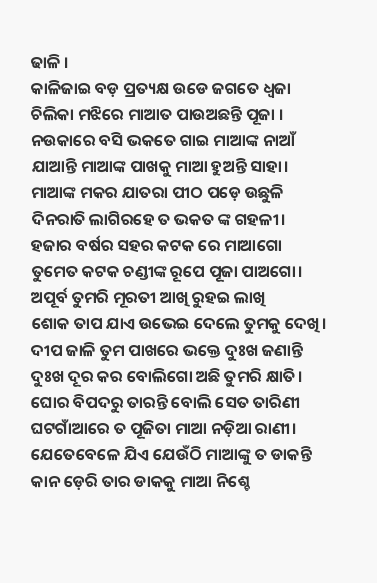ଢାଳି ।
କାଳିଜାଇ ବଡ଼ ପ୍ରତ୍ୟକ୍ଷ ଉଡେ ଜଗତେ ଧ୍ବଜା
ଚିଲିକା ମଝିରେ ମାଆତ ପାଉଅଛନ୍ତି ପୂଜା ।
ନଉକାରେ ବସି ଭକତେ ଗାଇ ମାଆଙ୍କ ନାଆଁ
ଯାଆନ୍ତି ମାଆଙ୍କ ପାଖକୁ ମାଆ ହୁଅନ୍ତି ସାହା।
ମାଆଙ୍କ ମକର ଯାତରା ପୀଠ ପଡ଼େ ଉଛୁଳି
ଦିନରାତି ଲାଗିରହେ ତ ଭକତ ଙ୍କ ଗହଳୀ।
ହଜାର ବର୍ଷର ସହର କଟକ ରେ ମାଆଗୋ
ତୁମେତ କଟକ ଚଣ୍ଡୀଙ୍କ ରୂପେ ପୂଜା ପାଅଗୋ।
ଅପୂର୍ବ ତୁମରି ମୂରତୀ ଆଖି ରୁହଇ ଲାଖି
ଶୋକ ତାପ ଯାଏ ଉଭେଇ ଦେଲେ ତୁମକୁ ଦେଖି।
ଦୀପ ଜାଳି ତୁମ ପାଖରେ ଭକ୍ତେ ଦୁଃଖ ଜଣାନ୍ତି
ଦୁଃଖ ଦୂର କର ବୋଲିଗୋ ଅଛି ତୁମରି କ୍ଷାତି।
ଘୋର ବିପଦରୁ ତାରନ୍ତି ବୋଲି ସେତ ତାରିଣୀ
ଘଟଗାଁଆରେ ତ ପୂଜିତା ମାଆ ନଡ଼ିଆ ରାଣୀ।
ଯେତେବେଳେ ଯିଏ ଯେଉଁଠି ମାଆଙ୍କୁ ତ ଡାକନ୍ତି
କାନ ଡ଼େରି ତାର ଡାକକୁ ମାଆ ନିଶ୍ଚେ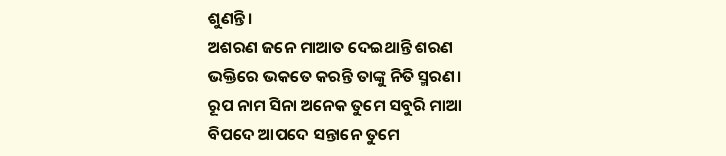ଶୁଣନ୍ତି।
ଅଶରଣ ଜନେ ମାଆତ ଦେଇଥାନ୍ତି ଶରଣ
ଭକ୍ତିରେ ଭକତେ କରନ୍ତି ତାଙ୍କୁ ନିତି ସ୍ମରଣ।
ରୂପ ନାମ ସିନା ଅନେକ ତୁମେ ସବୁରି ମାଆ
ବିପଦେ ଆପଦେ ସନ୍ତାନେ ତୁମେ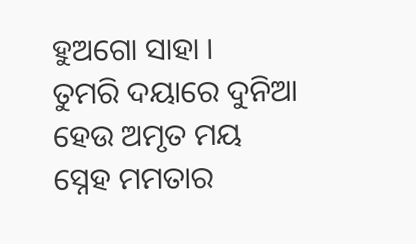ହୁଅଗୋ ସାହା ।
ତୁମରି ଦୟାରେ ଦୁନିଆ ହେଉ ଅମୃତ ମୟ
ସ୍ନେହ ମମତାର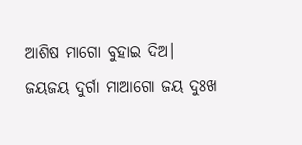ଆଶିଷ ମାଗୋ ବୁହାଇ ଦିଅ।
ଜୟଜୟ ଦୁର୍ଗା ମାଆଗୋ ଜୟ ଦୁଃଖ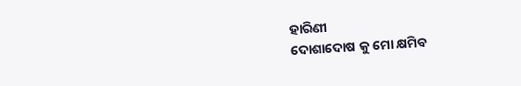ହାରିଣୀ
ଦୋଶାଦୋଷ କୁ ମୋ କ୍ଷମିବ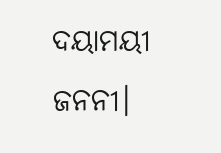ଦୟାମୟୀ ଜନନୀ।